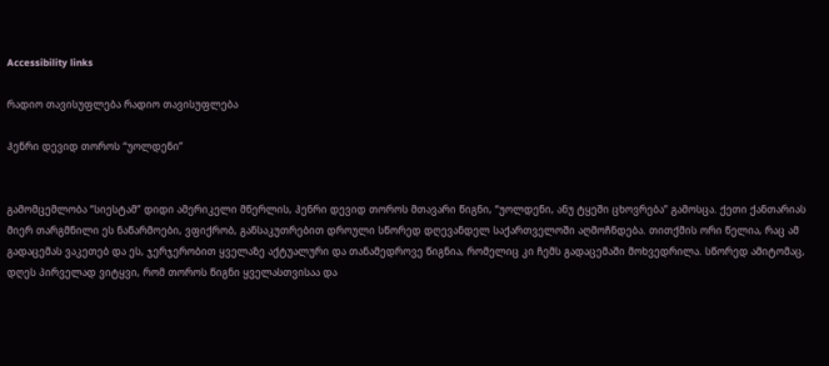Accessibility links

რადიო თავისუფლება რადიო თავისუფლება

ჰენრი დევიდ თოროს “უოლდენი”


გამომცემლობა “სიესტამ” დიდი ამერიკელი მწერლის, ჰენრი დევიდ თოროს მთავარი წიგნი, “უოლდენი, ანუ ტყეში ცხოვრება” გამოსცა. ქეთი ქანთარიას მიერ თარგმნილი ეს ნაწარმოები, ვფიქრობ, განსაკუთრებით დროული სწორედ დღევანდელ საქართველოში აღმოჩნდება. თითქმის ორი წელია, რაც ამ გადაცემას ვაკეთებ და ეს, ჯერჯერობით ყველაზე აქტუალური და თანამედროვე წიგნია, რომელიც კი ჩემს გადაცემაში მოხვედრილა. სწორედ ამიტომაც, დღეს პირველად ვიტყვი, რომ თოროს წიგნი ყველასთვისაა და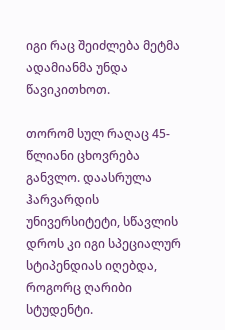იგი რაც შეიძლება მეტმა ადამიანმა უნდა წავიკითხოთ.

თორომ სულ რაღაც 45-წლიანი ცხოვრება განვლო. დაასრულა ჰარვარდის უნივერსიტეტი, სწავლის დროს კი იგი სპეციალურ სტიპენდიას იღებდა, როგორც ღარიბი სტუდენტი.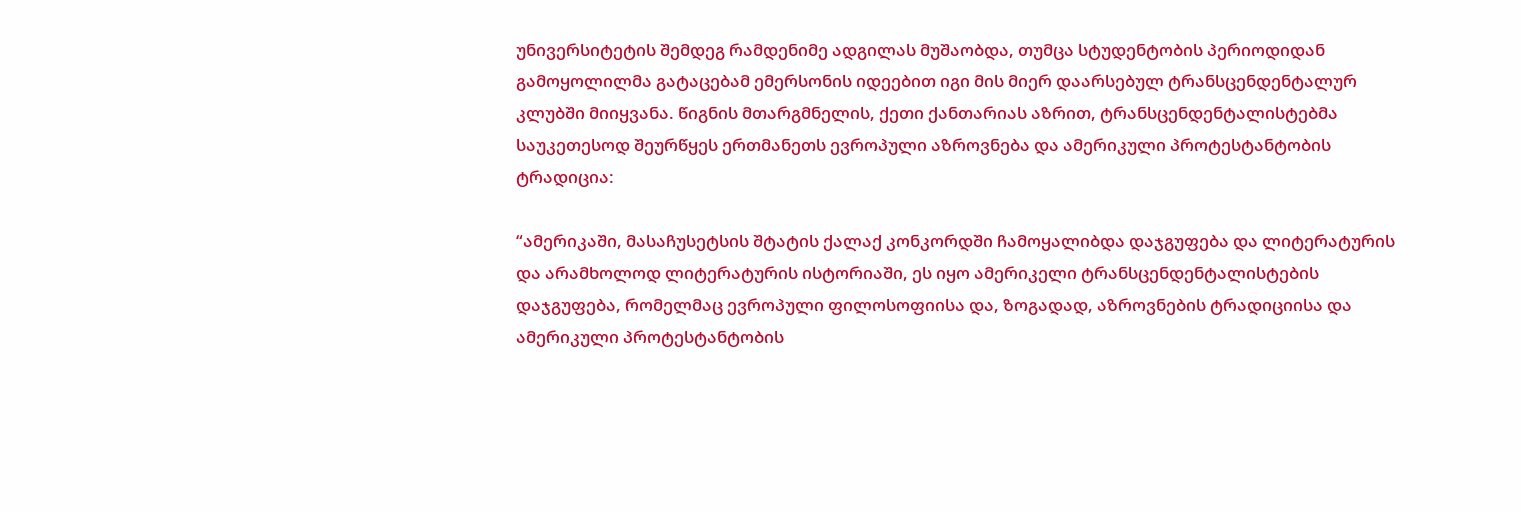უნივერსიტეტის შემდეგ რამდენიმე ადგილას მუშაობდა, თუმცა სტუდენტობის პერიოდიდან გამოყოლილმა გატაცებამ ემერსონის იდეებით იგი მის მიერ დაარსებულ ტრანსცენდენტალურ კლუბში მიიყვანა. წიგნის მთარგმნელის, ქეთი ქანთარიას აზრით, ტრანსცენდენტალისტებმა საუკეთესოდ შეურწყეს ერთმანეთს ევროპული აზროვნება და ამერიკული პროტესტანტობის ტრადიცია:

“ამერიკაში, მასაჩუსეტსის შტატის ქალაქ კონკორდში ჩამოყალიბდა დაჯგუფება და ლიტერატურის და არამხოლოდ ლიტერატურის ისტორიაში, ეს იყო ამერიკელი ტრანსცენდენტალისტების დაჯგუფება, რომელმაც ევროპული ფილოსოფიისა და, ზოგადად, აზროვნების ტრადიციისა და ამერიკული პროტესტანტობის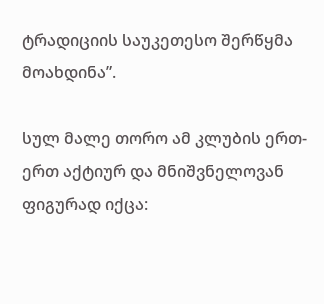ტრადიციის საუკეთესო შერწყმა მოახდინა”.

სულ მალე თორო ამ კლუბის ერთ-ერთ აქტიურ და მნიშვნელოვან ფიგურად იქცა: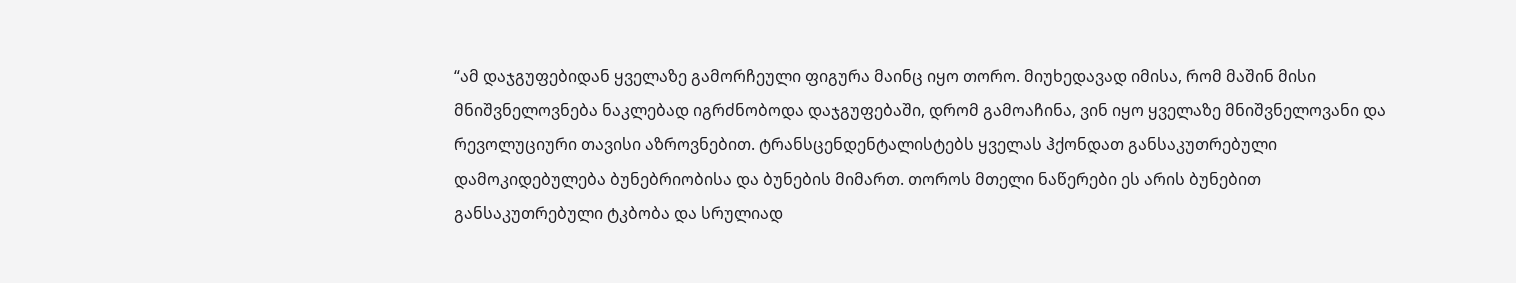“ამ დაჯგუფებიდან ყველაზე გამორჩეული ფიგურა მაინც იყო თორო. მიუხედავად იმისა, რომ მაშინ მისი მნიშვნელოვნება ნაკლებად იგრძნობოდა დაჯგუფებაში, დრომ გამოაჩინა, ვინ იყო ყველაზე მნიშვნელოვანი და რევოლუციური თავისი აზროვნებით. ტრანსცენდენტალისტებს ყველას ჰქონდათ განსაკუთრებული დამოკიდებულება ბუნებრიობისა და ბუნების მიმართ. თოროს მთელი ნაწერები ეს არის ბუნებით განსაკუთრებული ტკბობა და სრულიად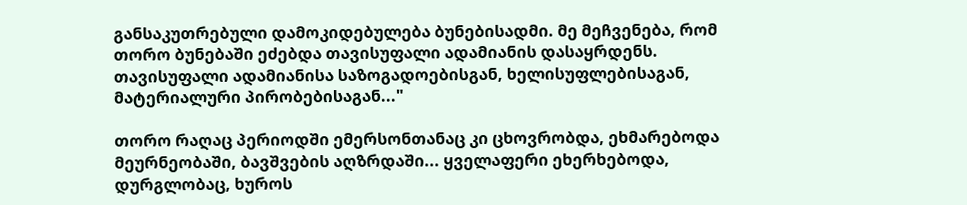განსაკუთრებული დამოკიდებულება ბუნებისადმი. მე მეჩვენება, რომ თორო ბუნებაში ეძებდა თავისუფალი ადამიანის დასაყრდენს. თავისუფალი ადამიანისა საზოგადოებისგან, ხელისუფლებისაგან, მატერიალური პირობებისაგან..."

თორო რაღაც პერიოდში ემერსონთანაც კი ცხოვრობდა, ეხმარებოდა მეურნეობაში, ბავშვების აღზრდაში... ყველაფერი ეხერხებოდა, დურგლობაც, ხუროს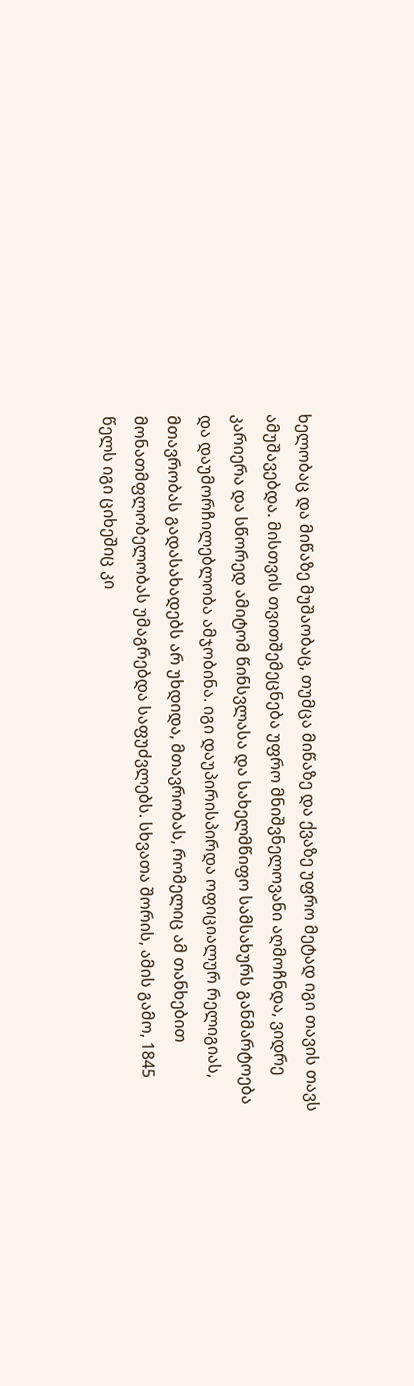ხელობაც და მიწაზე მუშაობაც, თუმცა მიწაზე და ქვაზე უფრო მეტად იგი თავის თავს ამუშავებდა. მისთვის თვითშემეცნება უფრო მნიშვნელოვანი აღმოჩნდა, ვიდრე კარიერა და სწორედ ამიტომ წინსვლასა და სახელმწიფო სამსახურს განმარტოება და დაუმორჩილებლობა ამჯობინა. იგი დაუპირისპირდა ოფიციალურ რელიგიას, მთავრობას გადასახადებს არ უხდიდა, მთავრობას, რომელიც ამ თანხებით მონათმფლობელობას უმაგრებდა საფუძვლებს. სხვათა შორის, ამის გამო, 1845 წელს იგი ციხეშიც კი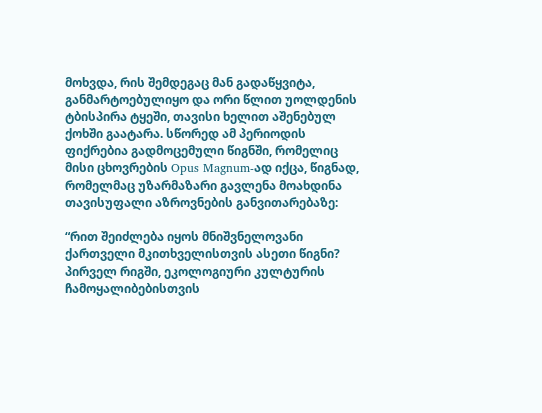მოხვდა, რის შემდეგაც მან გადაწყვიტა, განმარტოებულიყო და ორი წლით უოლდენის ტბისპირა ტყეში, თავისი ხელით აშენებულ ქოხში გაატარა. სწორედ ამ პერიოდის ფიქრებია გადმოცემული წიგნში, რომელიც მისი ცხოვრების Opus Magnum-ად იქცა, წიგნად, რომელმაც უზარმაზარი გავლენა მოახდინა თავისუფალი აზროვნების განვითარებაზე:

“რით შეიძლება იყოს მნიშვნელოვანი ქართველი მკითხველისთვის ასეთი წიგნი? პირველ რიგში, ეკოლოგიური კულტურის ჩამოყალიბებისთვის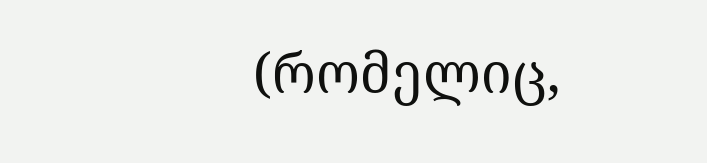(რომელიც,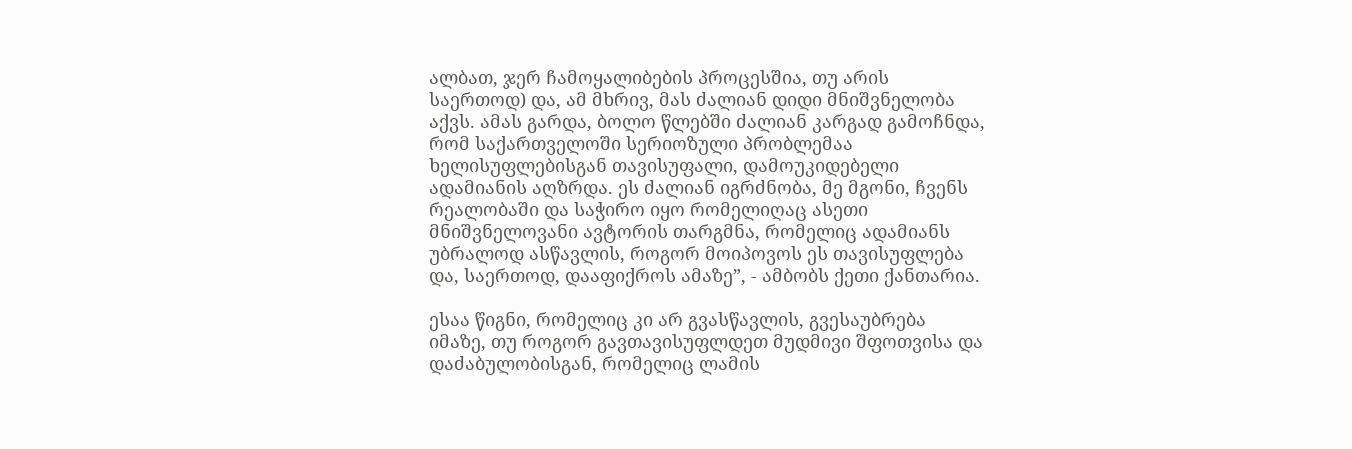ალბათ, ჯერ ჩამოყალიბების პროცესშია, თუ არის საერთოდ) და, ამ მხრივ, მას ძალიან დიდი მნიშვნელობა აქვს. ამას გარდა, ბოლო წლებში ძალიან კარგად გამოჩნდა, რომ საქართველოში სერიოზული პრობლემაა ხელისუფლებისგან თავისუფალი, დამოუკიდებელი ადამიანის აღზრდა. ეს ძალიან იგრძნობა, მე მგონი, ჩვენს რეალობაში და საჭირო იყო რომელიღაც ასეთი მნიშვნელოვანი ავტორის თარგმნა, რომელიც ადამიანს უბრალოდ ასწავლის, როგორ მოიპოვოს ეს თავისუფლება და, საერთოდ, დააფიქროს ამაზე”, - ამბობს ქეთი ქანთარია.

ესაა წიგნი, რომელიც კი არ გვასწავლის, გვესაუბრება იმაზე, თუ როგორ გავთავისუფლდეთ მუდმივი შფოთვისა და დაძაბულობისგან, რომელიც ლამის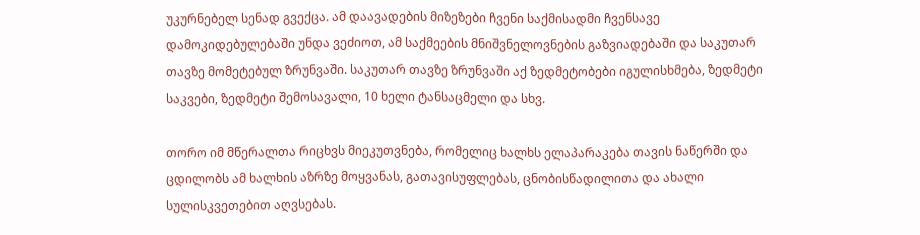უკურნებელ სენად გვექცა. ამ დაავადების მიზეზები ჩვენი საქმისადმი ჩვენსავე დამოკიდებულებაში უნდა ვეძიოთ, ამ საქმეების მნიშვნელოვნების გაზვიადებაში და საკუთარ თავზე მომეტებულ ზრუნვაში. საკუთარ თავზე ზრუნვაში აქ ზედმეტობები იგულისხმება, ზედმეტი საკვები, ზედმეტი შემოსავალი, 10 ხელი ტანსაცმელი და სხვ.

თორო იმ მწერალთა რიცხვს მიეკუთვნება, რომელიც ხალხს ელაპარაკება თავის ნაწერში და ცდილობს ამ ხალხის აზრზე მოყვანას, გათავისუფლებას, ცნობისწადილითა და ახალი სულისკვეთებით აღვსებას.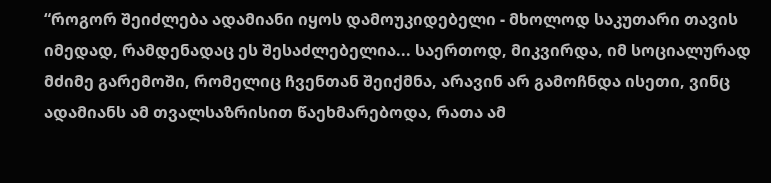“როგორ შეიძლება ადამიანი იყოს დამოუკიდებელი - მხოლოდ საკუთარი თავის იმედად, რამდენადაც ეს შესაძლებელია... საერთოდ, მიკვირდა, იმ სოციალურად მძიმე გარემოში, რომელიც ჩვენთან შეიქმნა, არავინ არ გამოჩნდა ისეთი, ვინც ადამიანს ამ თვალსაზრისით წაეხმარებოდა, რათა ამ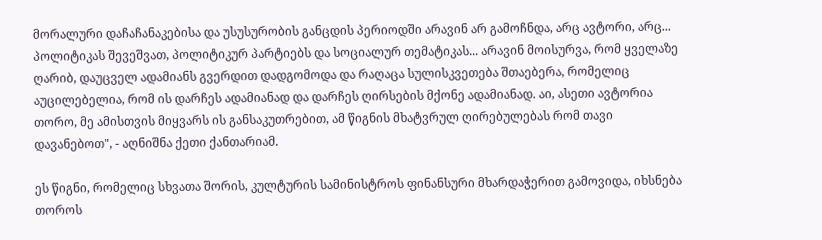მორალური დაჩაჩანაკებისა და უსუსურობის განცდის პერიოდში არავინ არ გამოჩნდა, არც ავტორი, არც... პოლიტიკას შევეშვათ, პოლიტიკურ პარტიებს და სოციალურ თემატიკას... არავინ მოისურვა, რომ ყველაზე ღარიბ, დაუცველ ადამიანს გვერდით დადგომოდა და რაღაცა სულისკვეთება შთაებერა, რომელიც აუცილებელია, რომ ის დარჩეს ადამიანად და დარჩეს ღირსების მქონე ადამიანად. აი, ასეთი ავტორია თორო, მე ამისთვის მიყვარს ის განსაკუთრებით, ამ წიგნის მხატვრულ ღირებულებას რომ თავი დავანებოთ", - აღნიშნა ქეთი ქანთარიამ.

ეს წიგნი, რომელიც სხვათა შორის, კულტურის სამინისტროს ფინანსური მხარდაჭერით გამოვიდა, იხსნება თოროს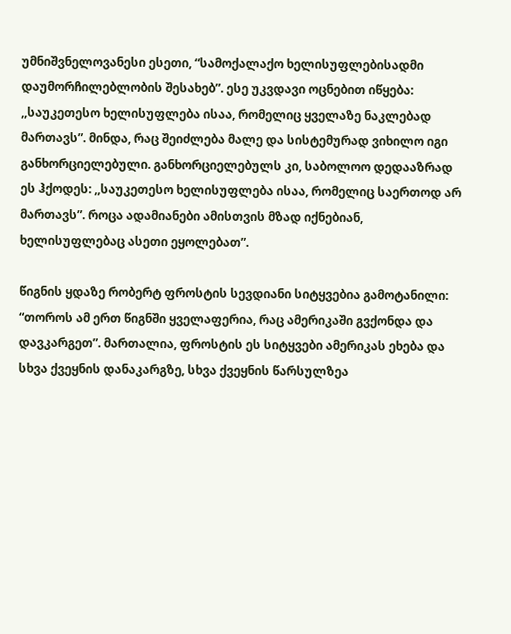უმნიშვნელოვანესი ესეთი, “სამოქალაქო ხელისუფლებისადმი დაუმორჩილებლობის შესახებ”. ესე უკვდავი ოცნებით იწყება: ,,საუკეთესო ხელისუფლება ისაა, რომელიც ყველაზე ნაკლებად მართავს”. მინდა, რაც შეიძლება მალე და სისტემურად ვიხილო იგი განხორციელებული. განხორციელებულს კი, საბოლოო დედააზრად ეს ჰქოდეს: ,,საუკეთესო ხელისუფლება ისაა, რომელიც საერთოდ არ მართავს”. როცა ადამიანები ამისთვის მზად იქნებიან, ხელისუფლებაც ასეთი ეყოლებათ”.

წიგნის ყდაზე რობერტ ფროსტის სევდიანი სიტყვებია გამოტანილი: “თოროს ამ ერთ წიგნში ყველაფერია, რაც ამერიკაში გვქონდა და დავკარგეთ”. მართალია, ფროსტის ეს სიტყვები ამერიკას ეხება და სხვა ქვეყნის დანაკარგზე, სხვა ქვეყნის წარსულზეა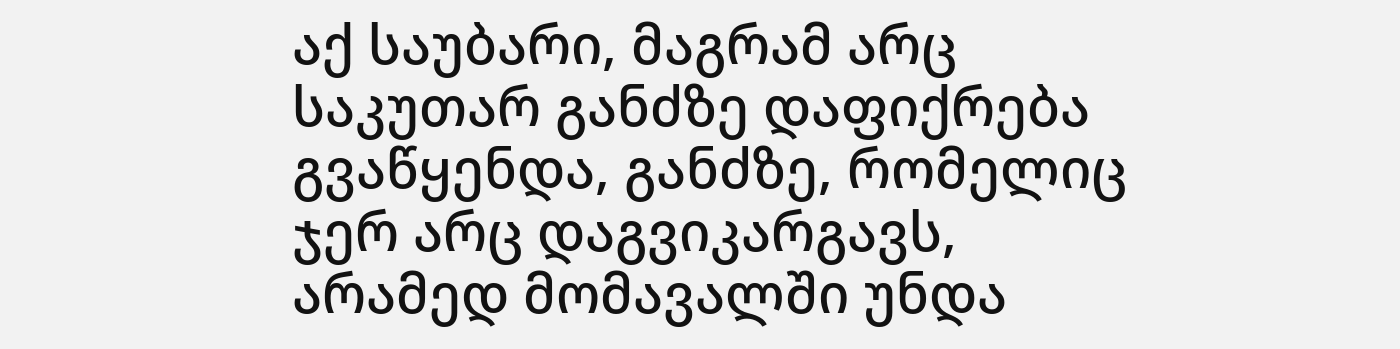აქ საუბარი, მაგრამ არც საკუთარ განძზე დაფიქრება გვაწყენდა, განძზე, რომელიც ჯერ არც დაგვიკარგავს, არამედ მომავალში უნდა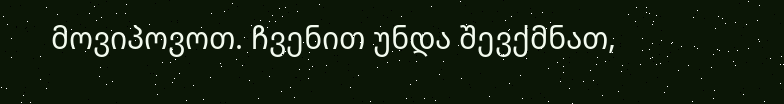მოვიპოვოთ. ჩვენით უნდა შევქმნათ,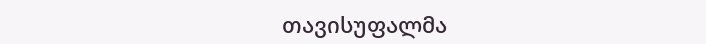თავისუფალმა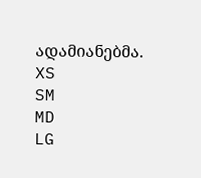ადამიანებმა.
XS
SM
MD
LG